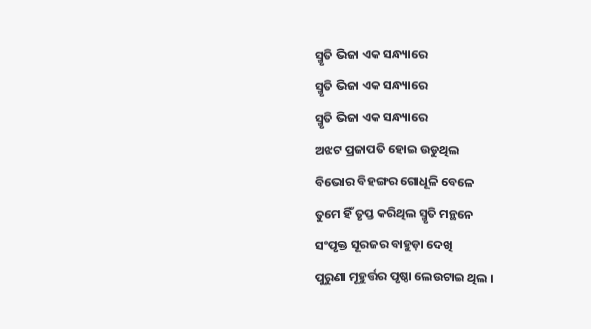ସ୍ମୃତି ଭିଜା ଏକ ସନ୍ଧ୍ୟାରେ
ସ୍ମୃତି ଭିଜା ଏକ ସନ୍ଧ୍ୟାରେ
ସ୍ମୃତି ଭିଜା ଏକ ସନ୍ଧ୍ୟାରେ
ଅଝଟ ପ୍ରଜାପତି ହୋଇ ଉଡୁଥିଲ
ବିଭୋର ବିହଙ୍ଗର ଗୋଧୂଳି ବେଳେ
ତୁମେ ହିଁ ତୃପ୍ତ କରିଥିଲ ସ୍ମୃତି ମନ୍ଥନେ
ସଂପୃକ୍ତ ସୂରଜର ବାହୁଡ଼ା ଦେଖି
ପୁରୁଣା ମୂହୁର୍ତ୍ତର ପୃଷ୍ଠା ଲେଉଟାଇ ଥିଲ ।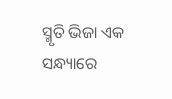ସ୍ମୃତି ଭିଜା ଏକ ସନ୍ଧ୍ୟାରେ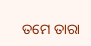ତମେ ତାରା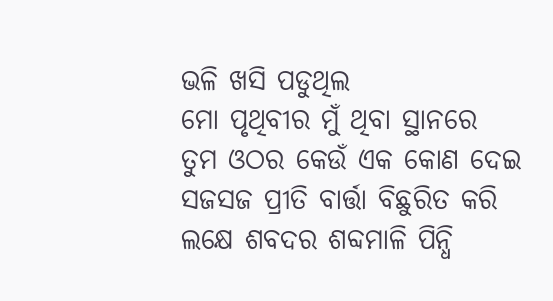ଭଳି ଖସି ପଡୁଥିଲ
ମୋ ପୃଥିବୀର ମୁଁ ଥିବା ସ୍ଥାନରେ
ତୁମ ଓଠର କେଉଁ ଏକ କୋଣ ଦେଇ
ସଜସଜ ପ୍ରୀତି ବାର୍ତ୍ତା ବିଛୁରିତ କରି
ଲକ୍ଷେ ଶବଦର ଶବ୍ଦମାଳି ପିନ୍ଧି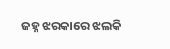ଜହ୍ନ ଝରକାରେ ଝଲକି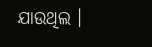ଯାଉଥିଲ ।